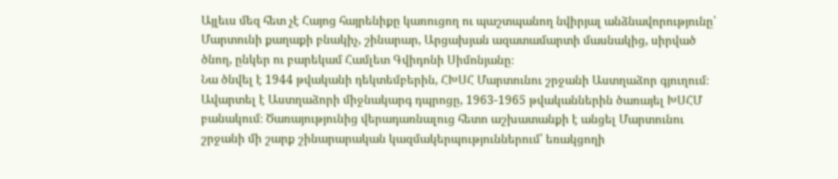Այլեւս մեզ հետ չէ Հայոց հայրենիքը կառուցող ու պաշտպանող նվիրյալ անձնավորությունը՝ Մարտունի քաղաքի բնակիչ, շինարար, Արցախյան ազատամարտի մասնակից, սիրված ծնող, ընկեր ու բարեկամ Համլետ Գվիդոնի Սիմոնյանը։
Նա ծնվել է 1944 թվականի դեկտեմբերին, ՀԽՍՀ Մարտունու շրջանի Աստղաձոր գյուղում։ Ավարտել է Աստղաձորի միջնակարգ դպրոցը, 1963-1965 թվականներին ծառայել ԽՍՀՄ բանակում։ Ծառայությունից վերադառնալուց հետո աշխատանքի է անցել Մարտունու շրջանի մի շարք շինարարական կազմակերպություններում՝ եռակցողի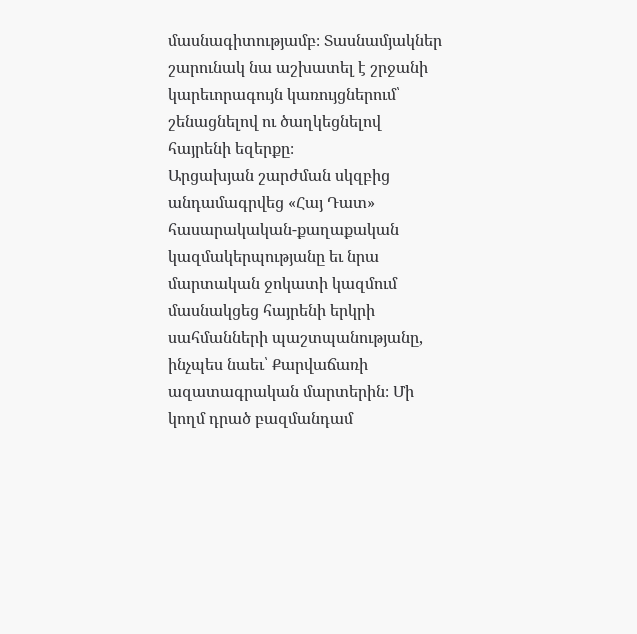մասնագիտությամբ։ Տասնամյակներ շարունակ նա աշխատել է շրջանի կարեւորագույն կառույցներում՝ շենացնելով ու ծաղկեցնելով հայրենի եզերքը։
Արցախյան շարժման սկզբից անդամագրվեց «Հայ Դատ» հասարակական-քաղաքական կազմակերպությանը եւ նրա մարտական ջոկատի կազմում մասնակցեց հայրենի երկրի սահմանների պաշտպանությանը, ինչպես նաեւ՝ Քարվաճառի ազատագրական մարտերին։ Մի կողմ դրած բազմանդամ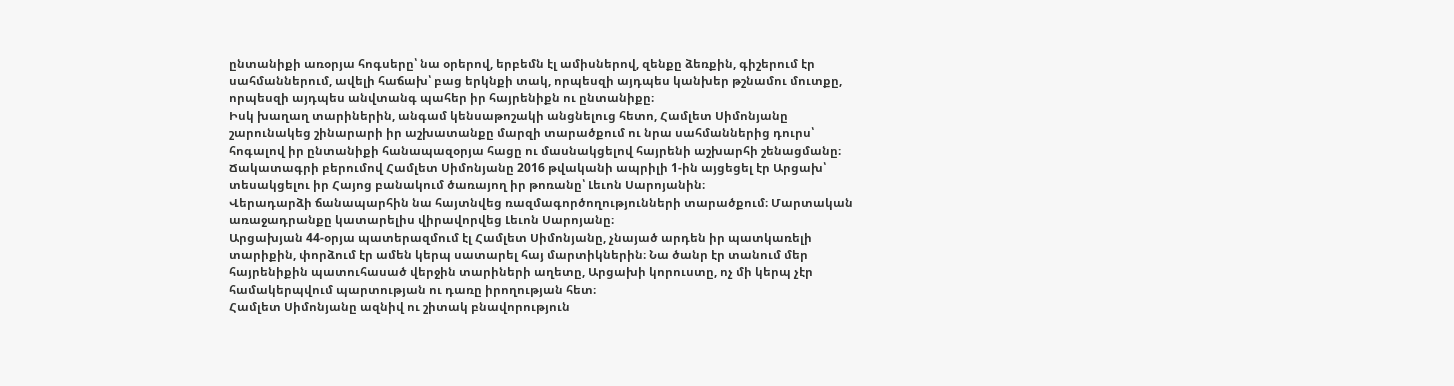ընտանիքի առօրյա հոգսերը՝ նա օրերով, երբեմն էլ ամիսներով, զենքը ձեռքին, գիշերում էր սահմաններում, ավելի հաճախ՝ բաց երկնքի տակ, որպեսզի այդպես կանխեր թշնամու մուտքը, որպեսզի այդպես անվտանգ պահեր իր հայրենիքն ու ընտանիքը։
Իսկ խաղաղ տարիներին, անգամ կենսաթոշակի անցնելուց հետո, Համլետ Սիմոնյանը շարունակեց շինարարի իր աշխատանքը մարզի տարածքում ու նրա սահմաններից դուրս՝ հոգալով իր ընտանիքի հանապազօրյա հացը ու մասնակցելով հայրենի աշխարհի շենացմանը։
Ճակատագրի բերումով Համլետ Սիմոնյանը 2016 թվականի ապրիլի 1-ին այցեցել էր Արցախ՝ տեսակցելու իր Հայոց բանակում ծառայող իր թոռանը՝ Լեւոն Սարոյանին։
Վերադարձի ճանապարհին նա հայտնվեց ռազմագործողությունների տարածքում։ Մարտական առաջադրանքը կատարելիս վիրավորվեց Լեւոն Սարոյանը։
Արցախյան 44-օրյա պատերազմում էլ Համլետ Սիմոնյանը, չնայած արդեն իր պատկառելի տարիքին, փորձում էր ամեն կերպ սատարել հայ մարտիկներին։ Նա ծանր էր տանում մեր հայրենիքին պատուհասած վերջին տարիների աղետը, Արցախի կորուստը, ոչ մի կերպ չէր համակերպվում պարտության ու դառը իրողության հետ։
Համլետ Սիմոնյանը ազնիվ ու շիտակ բնավորություն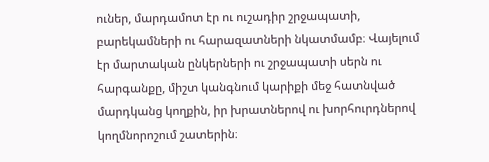ուներ, մարդամոտ էր ու ուշադիր շրջապատի, բարեկամների ու հարազատների նկատմամբ։ Վայելում էր մարտական ընկերների ու շրջապատի սերն ու հարգանքը, միշտ կանգնում կարիքի մեջ հատնված մարդկանց կողքին, իր խրատներով ու խորհուրդներով կողմնորոշում շատերին։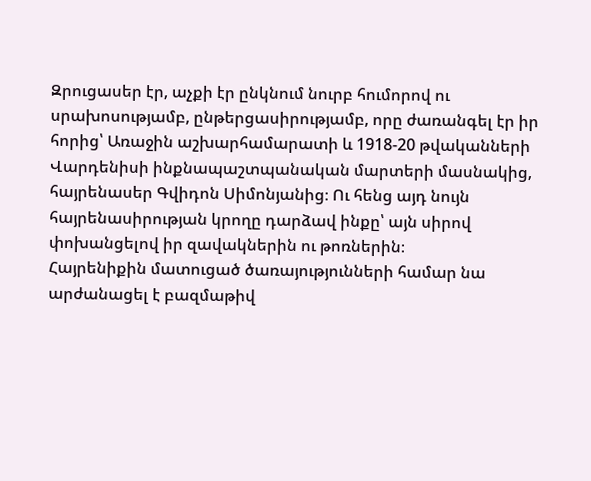Զրուցասեր էր, աչքի էր ընկնում նուրբ հումորով ու սրախոսությամբ, ընթերցասիրությամբ, որը ժառանգել էր իր հորից՝ Առաջին աշխարհամարատի և 1918-20 թվականների Վարդենիսի ինքնապաշտպանական մարտերի մասնակից, հայրենասեր Գվիդոն Սիմոնյանից։ Ու հենց այդ նույն հայրենասիրության կրողը դարձավ ինքը՝ այն սիրով փոխանցելով իր զավակներին ու թոռներին։
Հայրենիքին մատուցած ծառայությունների համար նա արժանացել է բազմաթիվ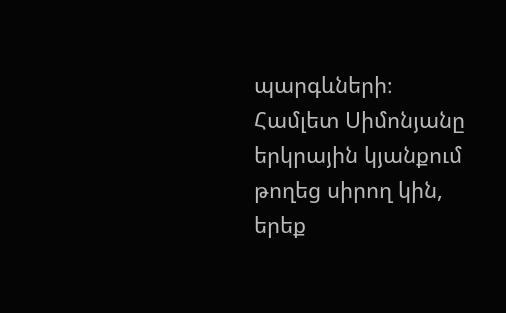պարգևների։
Համլետ Սիմոնյանը երկրային կյանքում թողեց սիրող կին, երեք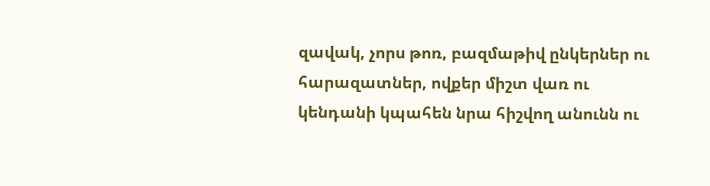զավակ, չորս թոռ, բազմաթիվ ընկերներ ու հարազատներ, ովքեր միշտ վառ ու կենդանի կպահեն նրա հիշվող անունն ու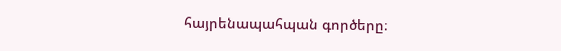հայրենապահպան գործերը։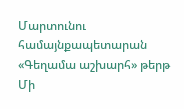Մարտունու համայնքապետարան
«Գեղամա աշխարհ» թերթ
Մի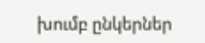խումբ ընկերներ